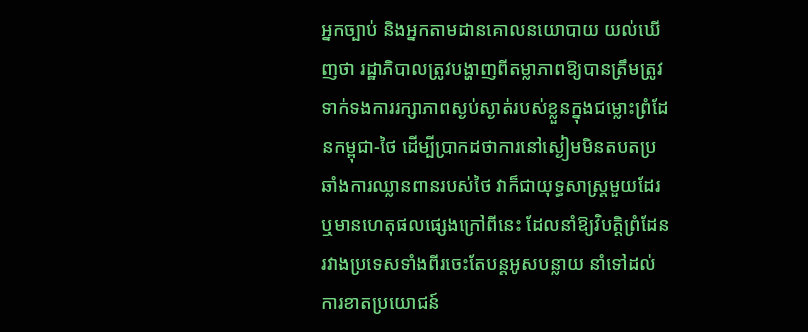អ្នកច្បាប់ និងអ្នកតាមដានគោលនយោបាយ យល់ឃើញថា រដ្ឋាភិបាលត្រូវបង្ហាញពីតម្លាភាពឱ្យបានត្រឹមត្រូវ ទាក់ទងការរក្សាភាពស្ងប់ស្ងាត់របស់ខ្លួនក្នុងជម្លោះព្រំដែនកម្ពុជា-ថៃ ដើម្បីប្រាកដថាការនៅស្ងៀមមិនតបតប្រឆាំងការឈ្លានពានរបស់ថៃ វាក៏ជាយុទ្ធសាស្រ្តមួយដែរ ឬមានហេតុផលផ្សេងក្រៅពីនេះ ដែលនាំឱ្យវិបត្តិព្រំដែនរវាងប្រទេសទាំងពីរចេះតែបន្តអូសបន្លាយ នាំទៅដល់ការខាតប្រយោជន៍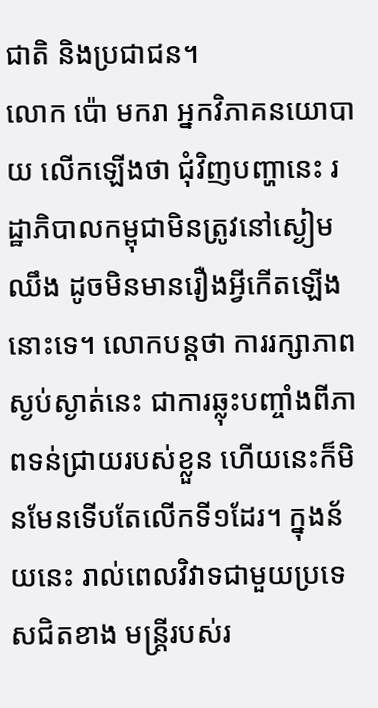ជាតិ និងប្រជាជន។
លោក ប៉ោ មករា អ្នកវិភាគនយោបាយ លើកឡើងថា ជុំវិញបញ្ហានេះ រដ្ឋាភិបាលកម្ពុជាមិនត្រូវនៅស្ងៀមឈឹង ដូចមិនមានរឿងអ្វីកើតឡើងនោះទេ។ លោកបន្តថា ការរក្សាភាពស្ងប់ស្ងាត់នេះ ជាការឆ្លុះបញ្ចាំងពីភាពទន់ជ្រាយរបស់ខ្លួន ហើយនេះក៏មិនមែនទើបតែលើកទី១ដែរ។ ក្នុងន័យនេះ រាល់ពេលវិវាទជាមួយប្រទេសជិតខាង មន្រ្តីរបស់រ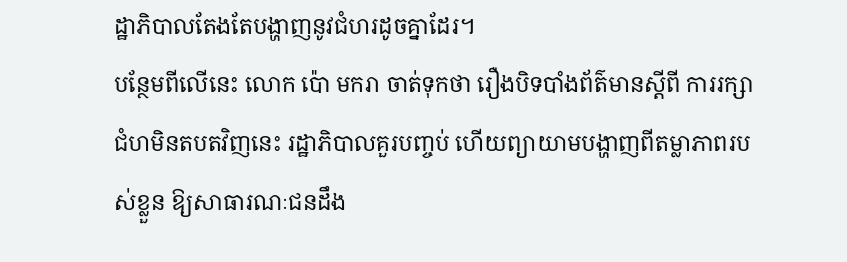ដ្ឋាភិបាលតែងតែបង្ហាញនូវជំហរដូចគ្នាដែរ។
បន្ថែមពីលើនេះ លោក ប៉ោ មករា ចាត់ទុកថា រឿងបិទបាំងព័ត៌មានស្តីពី ការរក្សាជំហមិនតបតវិញនេះ រដ្ឋាភិបាលគួរបញ្ចប់ ហើយព្យាយាមបង្ហាញពីតម្លាភាពរបស់ខ្លួន ឱ្យសាធារណៈជនដឹង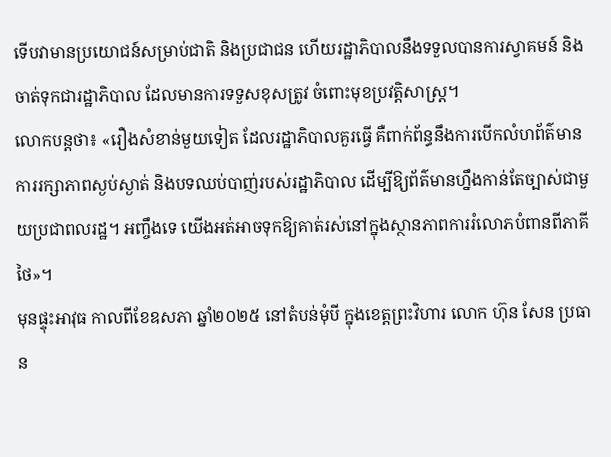ទើបវាមានប្រយោជន៍សម្រាប់ជាតិ និងប្រជាជន ហើយរដ្ឋាភិបាលនឹងទទួលបានការស្វាគមន៍ និងចាត់ទុកជារដ្ឋាភិបាល ដែលមានការទទួសខុសត្រូវ ចំពោះមុខប្រវត្តិសាស្រ្ត។
លោកបន្តថា៖ «រឿងសំខាន់មួយទៀត ដែលរដ្ឋាភិបាលគួរធ្វើ គឺពាក់ព័ន្ធនឹងការបើកលំហព័ត៌មាន ការរក្សាភាពស្ងប់ស្ងាត់ និងបទឈប់បាញ់របស់រដ្ឋាភិបាល ដើម្បីឱ្យព័ត៌មានហ្នឹងកាន់តែច្បាស់ជាមួយប្រជាពលរដ្ឋ។ អញ្ចឹងទេ យើងអត់អាចទុកឱ្យគាត់រស់នៅក្នុងស្ថានភាពការរំលោភបំពានពីភាគីថៃ»។
មុនផ្ទុះអាវុធ កាលពីខែឧសភា ឆ្នាំ២០២៥ នៅតំបន់មុំបី ក្នុងខេត្តព្រះវិហារ លោក ហ៊ុន សែន ប្រធាន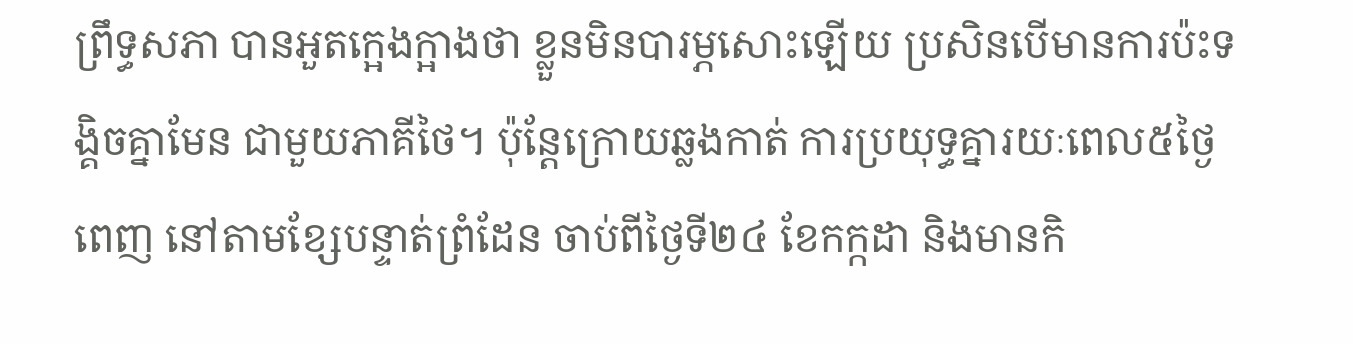ព្រឹទ្ធសភា បានអួតក្អេងក្អាងថា ខ្លួនមិនបារម្ភសោះឡើយ ប្រសិនបើមានការប៉ះទង្គិចគ្នាមែន ជាមួយភាគីថៃ។ ប៉ុន្តែក្រោយឆ្លងកាត់ ការប្រយុទ្ធគ្នារយៈពេល៥ថ្ងៃពេញ នៅតាមខ្សែបន្ទាត់ព្រំដែន ចាប់ពីថ្ងៃទី២៤ ខែកក្កដា និងមានកិ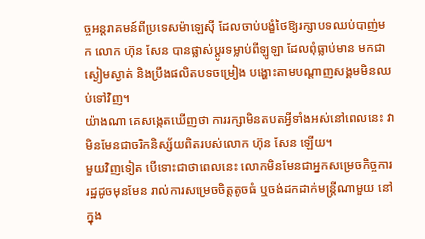ច្ចអន្តរាគមន៍ពីប្រទេសម៉ាឡេស៊ី ដែលចាប់បង្ខំថៃឱ្យរក្សាបទឈប់បាញ់មក លោក ហ៊ុន សែន បានផ្លាស់ប្តូរទម្លាប់ពីឡូឡា ដែលពុំធ្លាប់មាន មកជាស្ងៀមស្ងាត់ និងប្រឹងផលិតបទចម្រៀង បង្ហោះតាមបណ្តាញសង្គមមិនឈប់ទៅវិញ។
យ៉ាងណា គេសង្កេតឃើញថា ការរក្សាមិនតបតអ្វីទាំងអស់នៅពេលនេះ វាមិនមែនជាចរិកនិស្ស័យពិតរបស់លោក ហ៊ុន សែន ឡើយ។
មួយវិញទៀត បើទោះជាថាពេលនេះ លោកមិនមែនជាអ្នកសម្រេចកិច្ចការរដ្ឋដូចមុនមែន រាល់ការសម្រេចចិត្តតូចធំ ឬចង់ដកដាក់មន្រ្តីណាមួយ នៅក្នុង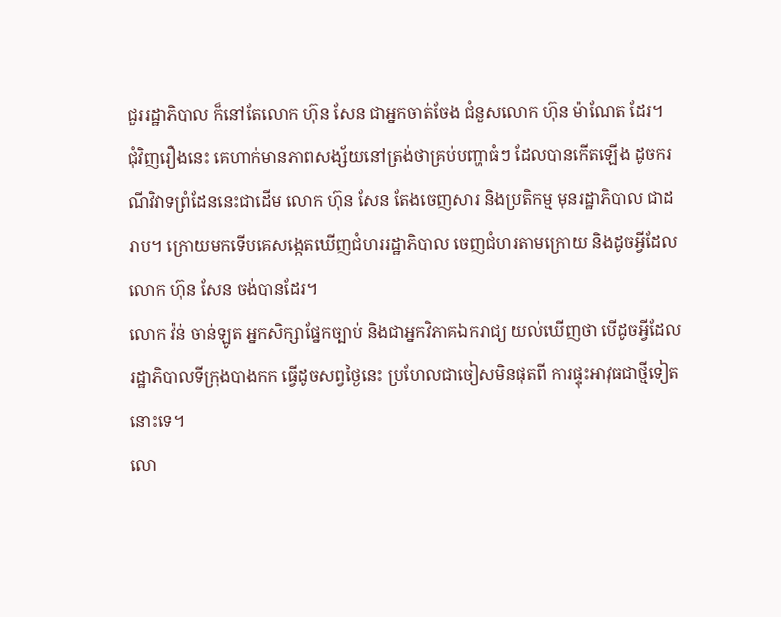ជួររដ្ឋាភិបាល ក៏នៅតែលោក ហ៊ុន សែន ជាអ្នកចាត់ចែង ជំនួសលោក ហ៊ុន ម៉ាណែត ដែរ។
ជុំវិញរឿងនេះ គេហាក់មានភាពសង្ស័យនៅត្រង់ថាគ្រប់បញ្ហាធំៗ ដែលបានកើតឡើង ដូចករ ណីវិវាទព្រំដែននេះជាដើម លោក ហ៊ុន សែន តែងចេញសារ និងប្រតិកម្ម មុនរដ្ឋាភិបាល ជាដរាប។ ក្រោយមកទើបគេសង្កេតឃើញជំហររដ្ឋាភិបាល ចេញជំហរតាមក្រោយ និងដូចអ្វីដែលលោក ហ៊ុន សែន ចង់បានដែរ។
លោក វ៉ន់ ចាន់ឡូត អ្នកសិក្សាផ្នែកច្បាប់ និងជាអ្នកវិភាគឯករាជ្យ យល់ឃើញថា បើដូចអ្វីដែលរដ្ឋាភិបាលទីក្រុងបាងកក ធ្វើដូចសព្វថ្ងៃនេះ ប្រហែលជាចៀសមិនផុតពី ការផ្ទុះអាវុធជាថ្មីទៀតនោះទេ។
លោ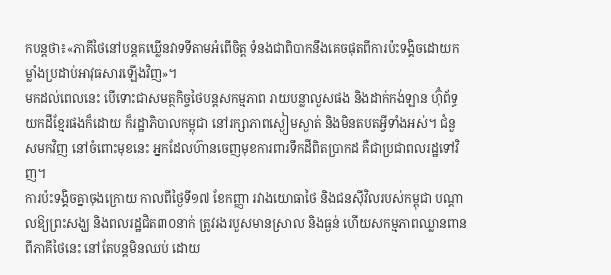កបន្តថា៖«ភាគីថៃនៅបន្តគឃ្លើនវាទទីតាមអំពើចិត្ត ទំនងជាពិបាកនឹងគេចផុតពីការប៉ះទង្គិចដោយកម្លាំងប្រដាប់អាវុធសារឡើងវិញ»។
មកដល់ពេលនេះ បើទោះជាសមត្ថកិច្ចថៃបន្តសកម្មភាព រាយបន្លាលួសផង និងដាក់កង់ឡាន ហ៊ុំព័ទ្ធយកដីខ្មែរផងក៏ដោយ ក៏រដ្ឋាភិបាលកម្ពុជា នៅរក្សាភាពស្ងៀមស្ងាត់ និងមិនតបតអ្វីទាំងអស់។ ជំនួសមកវិញ នៅចំពោះមុខនេះ អ្នកដែលហ៊ានចេញមុខការពារទឹកដីពិតប្រាកដ គឺជាប្រជាពលរដ្ឋទៅវិញ។
ការប៉ះទង្គិចគ្នាចុងក្រោយ កាលពីថ្ងៃទី១៧ ខែកញ្ញា រវាងយោធាថៃ និងជនស៊ីវិលរបស់កម្ពុជា បណ្តាលឱ្យព្រះសង្ឃ និងពលរដ្ឋជិត៣០នាក់ ត្រូវរងរបួសមានស្រាល និងធ្ងន់ ហើយសកម្មភាពឈ្លានពានពីភាគីថៃនេះ នៅតែបន្តមិនឈប់ ដោយ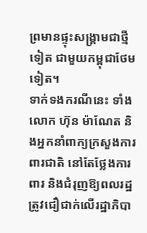ព្រមានផ្ទុះសង្រ្គាមជាថ្មីទៀត ជាមួយកម្ពុជាថែមទៀត។
ទាក់ទងករណីនេះ ទាំងលោក ហ៊ុន ម៉ាណែត និងអ្នកនាំពាក្យក្រសួងការពារជាតិ នៅតែថ្លែងការពារ និងជំរុញឱ្យពលរដ្ឋត្រូវជឿជាក់លើរដ្ឋាភិបា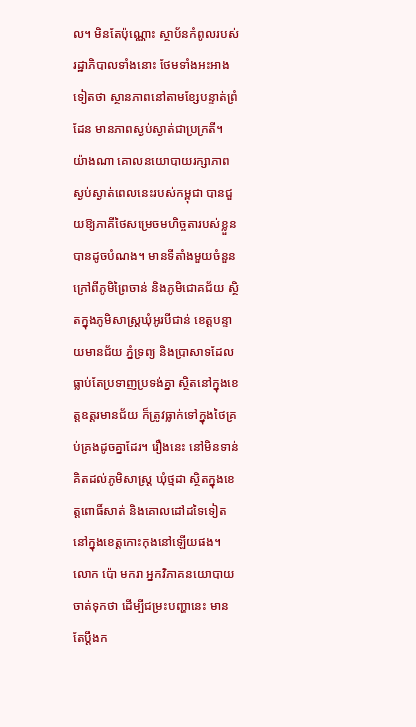ល។ មិនតែប៉ុណ្ណោះ ស្ថាប័នកំពូលរបស់រដ្ឋាភិបាលទាំងនោះ ថែមទាំងអះអាងទៀតថា ស្ថានភាពនៅតាមខ្សែបន្ទាត់ព្រំដែន មានភាពស្ងប់ស្ងាត់ជាប្រក្រតី។
យ៉ាងណា គោលនយោបាយរក្សាភាពស្ងប់ស្ងាត់ពេលនេះរបស់កម្ពុជា បានជួយឱ្យភាគីថៃសម្រេចមហិច្ចតារបស់ខ្លួន បានដូចបំណង។ មានទីតាំងមួយចំនួន ក្រៅពីភូមិព្រៃចាន់ និងភូមិជោគជ័យ ស្ថិតក្នុងភូមិសាស្រ្តឃុំអូរបីជាន់ ខេត្តបន្ទាយមានជ័យ ភ្នំទ្រព្យ និងប្រាសាទដែលធ្លាប់តែប្រទាញប្រទង់គ្នា ស្ថិតនៅក្នុងខេត្តឧត្តរមានជ័យ ក៏ត្រូវធ្លាក់ទៅក្នុងថៃគ្រប់គ្រងដូចគ្នាដែរ។ រឿងនេះ នៅមិនទាន់គិតដល់ភូមិសាស្រ្ត ឃុំថ្មដា ស្ថិតក្នុងខេត្តពោធិ៍សាត់ និងគោលដៅដទៃទៀត នៅក្នុងខេត្តកោះកុងនៅឡើយផង។
លោក ប៉ោ មករា អ្នកវិភាគនយោបាយ ចាត់ទុកថា ដើម្បីជម្រះបញ្ហានេះ មានតែប្តឹងក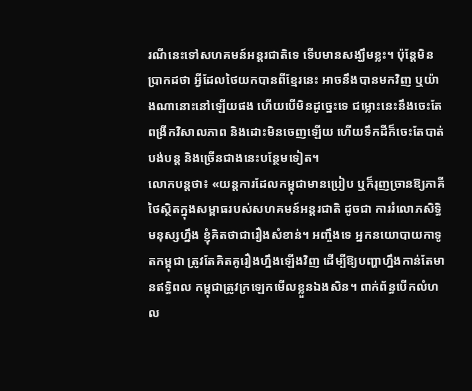រណីនេះទៅសហគមន៍អន្តរជាតិទេ ទើបមានសង្ឃឹមខ្លះ។ ប៉ុន្តែមិនប្រាកដថា អ្វីដែលថៃយកបានពីខ្មែរនេះ អាចនឹងបានមកវិញ ឬយ៉ាងណានោះនៅឡើយផង ហើយបើមិនដូច្នេះទេ ជម្លោះនេះនឹងចេះតែពង្រីកវិសាលភាព និងដោះមិនចេញឡើយ ហើយទឹកដីក៏ចេះតែបាត់បង់បន្ត និងច្រើនជាងនេះបន្ថែមទៀត។
លោកបន្តថា៖ «យន្តការដែលកម្ពុជាមានប្រៀប ឬក៏រុញច្រានឱ្យភាគីថៃស្ថិតក្នុងសម្ពាធរបស់សហគមន៍អន្តរជាតិ ដូចជា ការរំលោភសិទ្ធិមនុស្សហ្នឹង ខ្ញុំគិតថាជារឿងសំខាន់។ អញ្ចឹងទេ អ្នកនយោបាយកាទូតកម្ពុជា ត្រូវតែគិតគូរឿងហ្នឹងឡើងវិញ ដើម្បីឱ្យបញ្ហាហ្នឹងកាន់តែមានឥទ្ធិពល កម្ពុជាត្រូវក្រឡេកមើលខ្លួនឯងសិន។ ពាក់ព័ន្ធបើកលំហល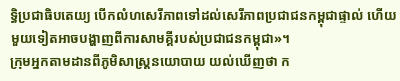ទ្ធិប្រជាធិបតេយ្យ បើកលំហសេរីភាពទៅដល់សេរីភាពប្រជាជនកម្ពុជាផ្ទាល់ ហើយមួយទៀតអាចបង្ហាញពីការសាមគ្គីរបស់ប្រជាជនកម្ពុជា»។
ក្រុមអ្នកតាមដានពីភូមិសាស្រ្តនយោបាយ យល់ឃើញថា ក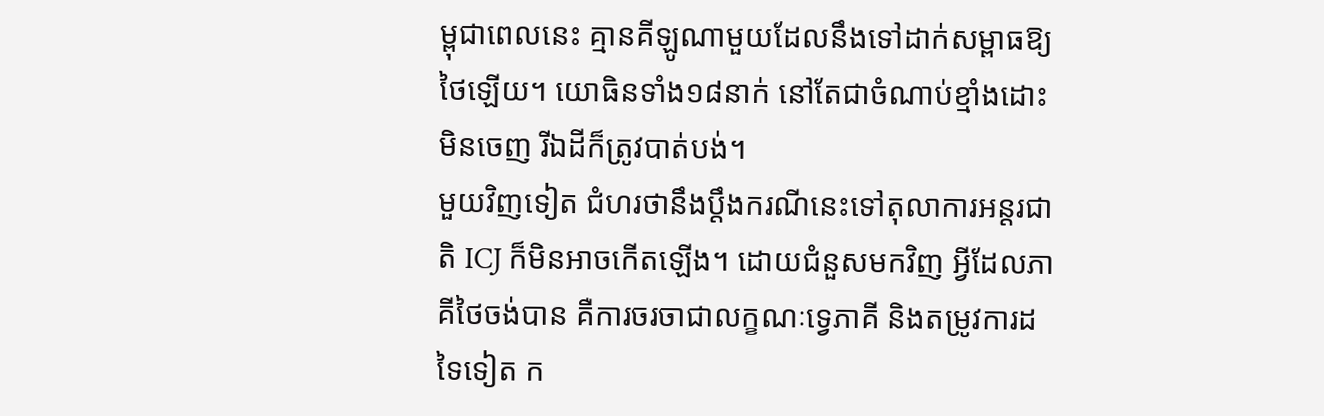ម្ពុជាពេលនេះ គ្មានគីឡូណាមួយដែលនឹងទៅដាក់សម្ពាធឱ្យថៃឡើយ។ យោធិនទាំង១៨នាក់ នៅតែជាចំណាប់ខ្មាំងដោះមិនចេញ រីឯដីក៏ត្រូវបាត់បង់។
មួយវិញទៀត ជំហរថានឹងប្តឹងករណីនេះទៅតុលាការអន្តរជាតិ ICJ ក៏មិនអាចកើតឡើង។ ដោយជំនួសមកវិញ អ្វីដែលភាគីថៃចង់បាន គឺការចរចាជាលក្ខណៈទ្វេភាគី និងតម្រូវការដទៃទៀត ក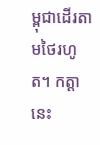ម្ពុជាដើរតាមថៃរហូត។ កត្តានេះ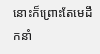នោះក៏ព្រោះតែមេដឹកនាំ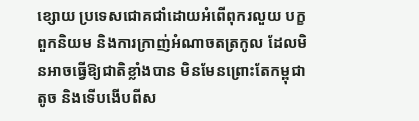ខ្សោយ ប្រទេសជោគជាំដោយអំពើពុករលួយ បក្ខពួកនិយម និងការក្រាញ់អំណាចតត្រកូល ដែលមិនអាចធ្វើឱ្យជាតិខ្លាំងបាន មិនមែនព្រោះតែកម្ពុជាតូច និងទើបងើបពីស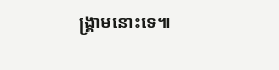ង្រ្គាមនោះទេ៕